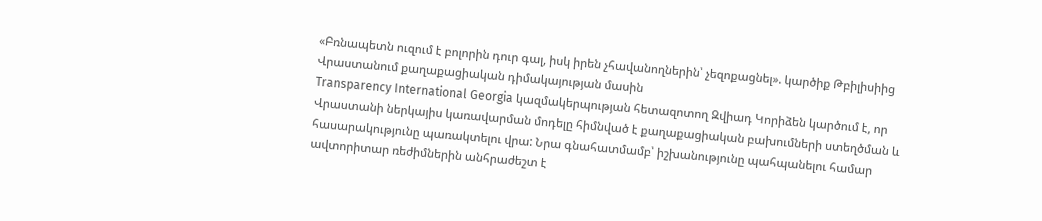«Բռնապետն ուզում է բոլորին դուր գալ, իսկ իրեն չհավանողներին՝ չեզոքացնել». կարծիք Թբիլիսիից
Վրաստանում քաղաքացիական դիմակայության մասին
Transparency International Georgia կազմակերպության հետազոտող Զվիադ Կորիձեն կարծում է, որ Վրաստանի ներկայիս կառավարման մոդելը հիմնված է քաղաքացիական բախումների ստեղծման և հասարակությունը պառակտելու վրա: Նրա գնահատմամբ՝ իշխանությունը պահպանելու համար ավտորիտար ռեժիմներին անհրաժեշտ է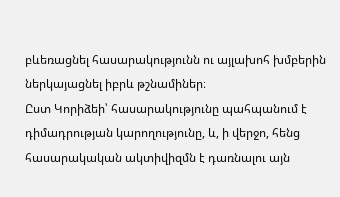բևեռացնել հասարակությունն ու այլախոհ խմբերին ներկայացնել իբրև թշնամիներ։
Ըստ Կորիձեի՝ հասարակությունը պահպանում է դիմադրության կարողությունը, և, ի վերջո, հենց հասարակական ակտիվիզմն է դառնալու այն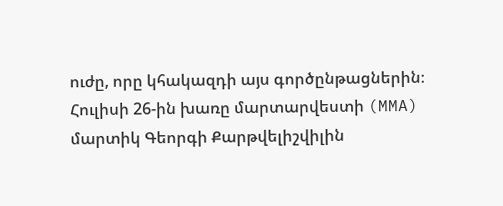ուժը, որը կհակազդի այս գործընթացներին։
Հուլիսի 26-ին խառը մարտարվեստի (MMA) մարտիկ Գեորգի Քարթվելիշվիլին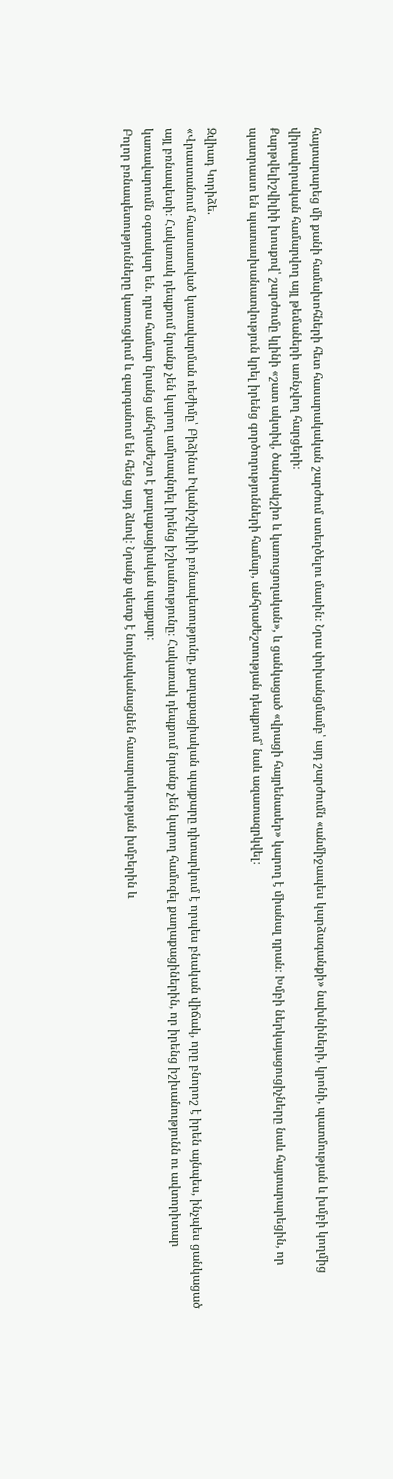հայտարարեց մի քանի համախոհների հետ հասարակական շարժում ստեղծելու մասին։ Նրա փոխանցմամբ՝ այդ շարժումն «անմիջապես կարձագանքի» նախնիների, կրոնի, պատմության և խմբի կողմից վիրավորական համարվող այլ թեմաների առնչվող հարցերի։
Քարթվելիշվիլիի խոսքով՝ շարժումը կլինի «շատ ակտիվ, ծանրակշիռ և կառուցողական», և ցանկացած «վրացի հայրենասեր» կարող է միանալ դրան։ Խմբի ներկայացուցիչները նաև հայտարարեցին, որ պատրաստ են պատասխանատվություն կրել իրենց գործողությունների համար, անհրաժեշտության դեպքում՝ նաև ազատազրկվել։

Զվիադ Կորիձե.
«Վրաստանում հաստատված կառավարման ռեժիմը՝ Բիձինա Իվանիշվիլիի բռնապետությունը, քաղաքացիական պայքարը դիտարկում է որպես բնական վիճակ, որը բնորոշ է իրեն այնպես, ինչպես ցանկացած այլ բռնապետի։ Հակառակ դեպքում նրանք չեն կարող ամրապնդել իրենց իշխանությունը։ Հակառակ դեպքում նրանք չեն կարող համոզել քաղաքացիներին, որ իրենց իշխանությունն ու ավտորիտար կառավարումն օգտակար են. դրա համար նրանց անհրաժեշտ է քաղաքացիական պայքար։
Բոլոր բռնապետությունները կառուցվում և զարգանում են հենց այդ ձևով։ Նրանք պետք է նույնականացնեն հասարակության խմբերին և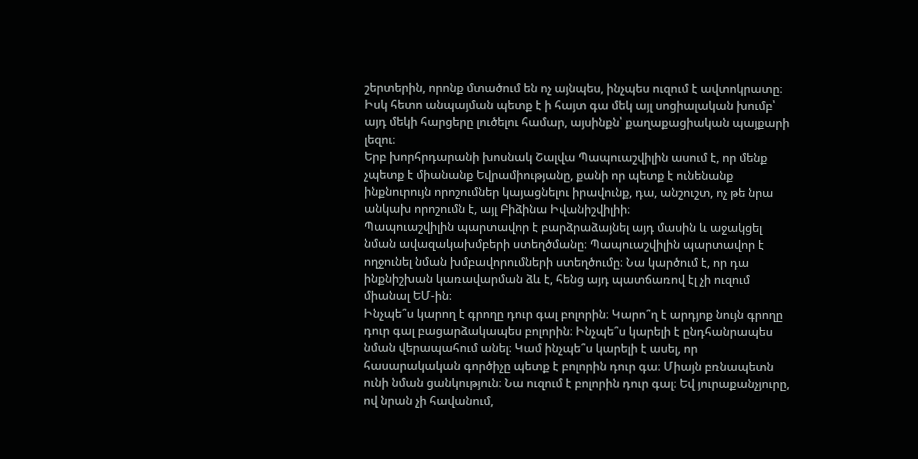շերտերին, որոնք մտածում են ոչ այնպես, ինչպես ուզում է ավտոկրատը։ Իսկ հետո անպայման պետք է ի հայտ գա մեկ այլ սոցիալական խումբ՝ այդ մեկի հարցերը լուծելու համար, այսինքն՝ քաղաքացիական պայքարի լեզու։
Երբ խորհրդարանի խոսնակ Շալվա Պապուաշվիլին ասում է, որ մենք չպետք է միանանք Եվրամիությանը, քանի որ պետք է ունենանք ինքնուրույն որոշումներ կայացնելու իրավունք, դա, անշուշտ, ոչ թե նրա անկախ որոշումն է, այլ Բիձինա Իվանիշվիլիի։
Պապուաշվիլին պարտավոր է բարձրաձայնել այդ մասին և աջակցել նման ավազակախմբերի ստեղծմանը։ Պապուաշվիլին պարտավոր է ողջունել նման խմբավորումների ստեղծումը։ Նա կարծում է, որ դա ինքնիշխան կառավարման ձև է, հենց այդ պատճառով էլ չի ուզում միանալ ԵՄ-ին։
Ինչպե՞ս կարող է գրողը դուր գալ բոլորին։ Կարո՞ղ է արդյոք նույն գրողը դուր գալ բացարձակապես բոլորին։ Ինչպե՞ս կարելի է ընդհանրապես նման վերապահում անել։ Կամ ինչպե՞ս կարելի է ասել, որ հասարակական գործիչը պետք է բոլորին դուր գա։ Միայն բռնապետն ունի նման ցանկություն։ Նա ուզում է բոլորին դուր գալ։ Եվ յուրաքանչյուրը, ով նրան չի հավանում,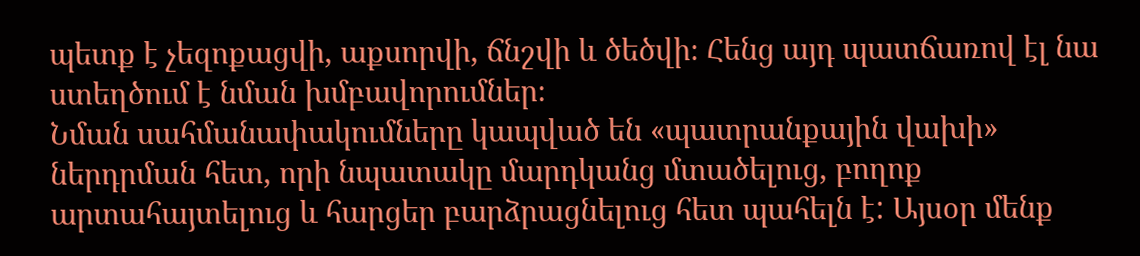պետք է չեզոքացվի, աքսորվի, ճնշվի և ծեծվի։ Հենց այդ պատճառով էլ նա ստեղծում է նման խմբավորումներ։
Նման սահմանափակումները կապված են «պատրանքային վախի» ներդրման հետ, որի նպատակը մարդկանց մտածելուց, բողոք արտահայտելուց և հարցեր բարձրացնելուց հետ պահելն է: Այսօր մենք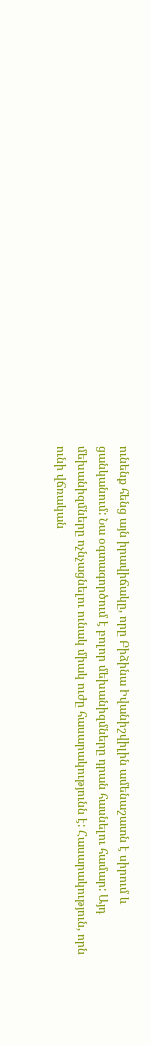ունենք հենց այն իրավիճակը, որը Բիձինա Իվանիշվիլին ամենաշատն է սիրում և ցանկանում: Նա օգտագործում է բոլոր մեխանիզմները դրան հասնելու համար: Այդ մեխանիզմները ոչնչացնելու ունակ միակ ուժը հասարակությունն է: Հասարակություն, որն ունի վճռական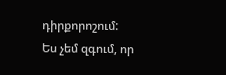դիրքորոշում: Ես չեմ զգում, որ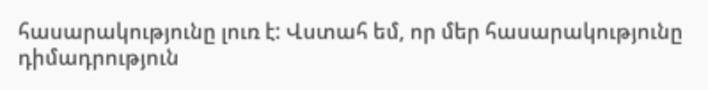հասարակությունը լուռ է: Վստահ եմ, որ մեր հասարակությունը դիմադրություն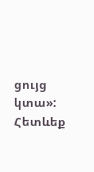ցույց կտա»:
Հետևեք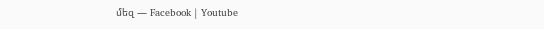մեզ — Facebook | Youtube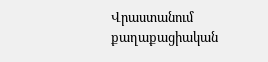Վրաստանում քաղաքացիական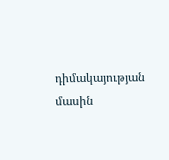դիմակայության մասին